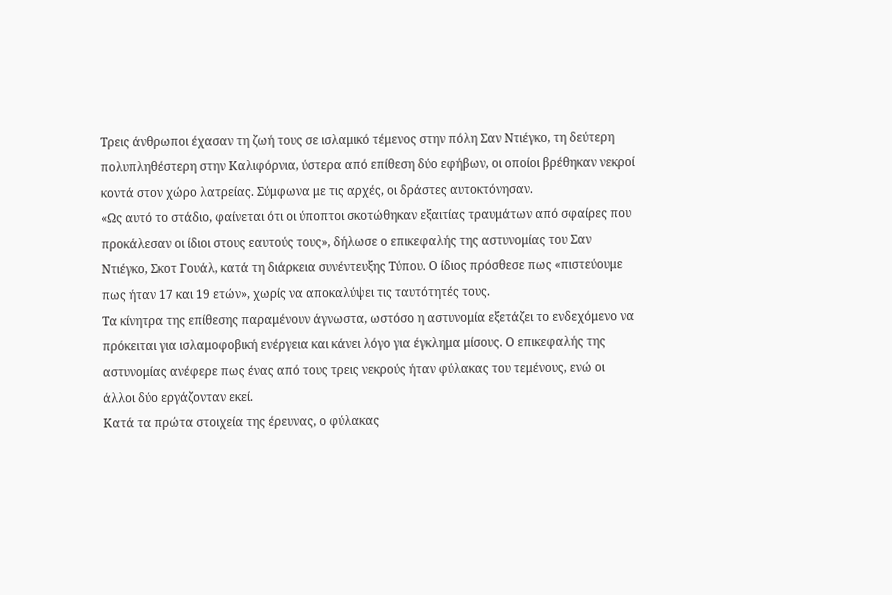Τρεις άνθρωποι έχασαν τη ζωή τους σε ισλαμικό τέμενος στην πόλη Σαν Ντιέγκο, τη δεύτερη πολυπληθέστερη στην Καλιφόρνια, ύστερα από επίθεση δύο εφήβων, οι οποίοι βρέθηκαν νεκροί κοντά στον χώρο λατρείας. Σύμφωνα με τις αρχές, οι δράστες αυτοκτόνησαν.
«Ως αυτό το στάδιο, φαίνεται ότι οι ύποπτοι σκοτώθηκαν εξαιτίας τραυμάτων από σφαίρες που προκάλεσαν οι ίδιοι στους εαυτούς τους», δήλωσε ο επικεφαλής της αστυνομίας του Σαν Ντιέγκο, Σκοτ Γουάλ, κατά τη διάρκεια συνέντευξης Τύπου. Ο ίδιος πρόσθεσε πως «πιστεύουμε πως ήταν 17 και 19 ετών», χωρίς να αποκαλύψει τις ταυτότητές τους.
Τα κίνητρα της επίθεσης παραμένουν άγνωστα, ωστόσο η αστυνομία εξετάζει το ενδεχόμενο να πρόκειται για ισλαμοφοβική ενέργεια και κάνει λόγο για έγκλημα μίσους. Ο επικεφαλής της αστυνομίας ανέφερε πως ένας από τους τρεις νεκρούς ήταν φύλακας του τεμένους, ενώ οι άλλοι δύο εργάζονταν εκεί.
Κατά τα πρώτα στοιχεία της έρευνας, ο φύλακας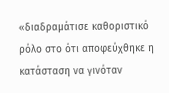«διαδραμάτισε καθοριστικό ρόλο στο ότι αποφεύχθηκε η κατάσταση να γινόταν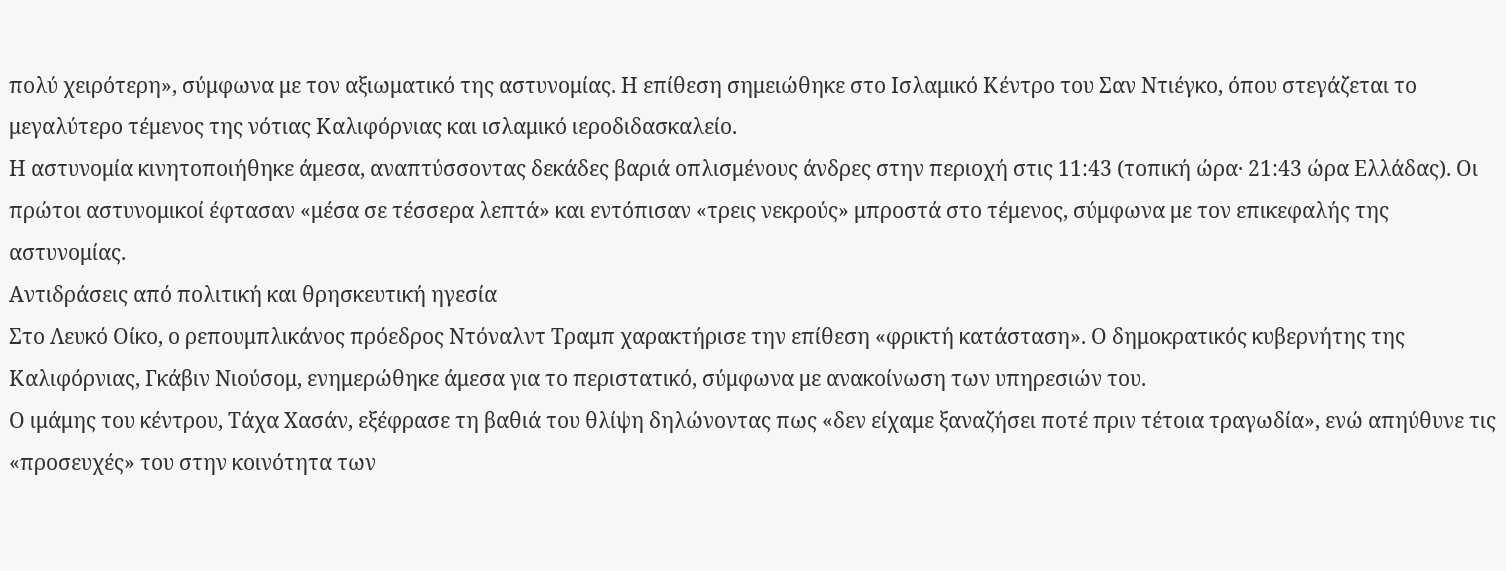πολύ χειρότερη», σύμφωνα με τον αξιωματικό της αστυνομίας. Η επίθεση σημειώθηκε στο Ισλαμικό Κέντρο του Σαν Ντιέγκο, όπου στεγάζεται το μεγαλύτερο τέμενος της νότιας Καλιφόρνιας και ισλαμικό ιεροδιδασκαλείο.
Η αστυνομία κινητοποιήθηκε άμεσα, αναπτύσσοντας δεκάδες βαριά οπλισμένους άνδρες στην περιοχή στις 11:43 (τοπική ώρα· 21:43 ώρα Ελλάδας). Οι πρώτοι αστυνομικοί έφτασαν «μέσα σε τέσσερα λεπτά» και εντόπισαν «τρεις νεκρούς» μπροστά στο τέμενος, σύμφωνα με τον επικεφαλής της αστυνομίας.
Αντιδράσεις από πολιτική και θρησκευτική ηγεσία
Στο Λευκό Οίκο, ο ρεπουμπλικάνος πρόεδρος Ντόναλντ Τραμπ χαρακτήρισε την επίθεση «φρικτή κατάσταση». Ο δημοκρατικός κυβερνήτης της Καλιφόρνιας, Γκάβιν Νιούσομ, ενημερώθηκε άμεσα για το περιστατικό, σύμφωνα με ανακοίνωση των υπηρεσιών του.
Ο ιμάμης του κέντρου, Τάχα Χασάν, εξέφρασε τη βαθιά του θλίψη δηλώνοντας πως «δεν είχαμε ξαναζήσει ποτέ πριν τέτοια τραγωδία», ενώ απηύθυνε τις «προσευχές» του στην κοινότητα των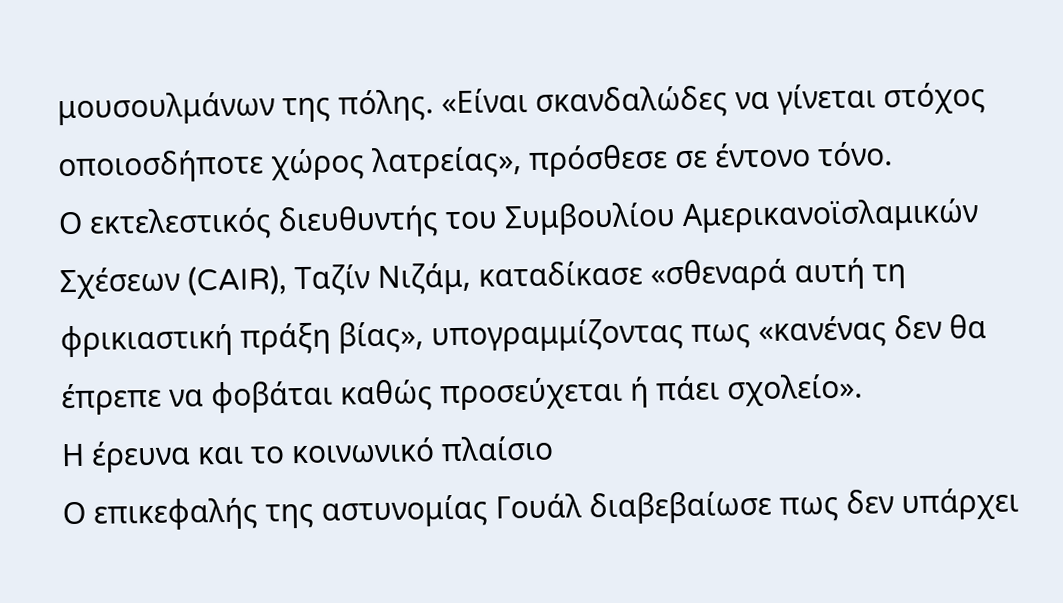μουσουλμάνων της πόλης. «Είναι σκανδαλώδες να γίνεται στόχος οποιοσδήποτε χώρος λατρείας», πρόσθεσε σε έντονο τόνο.
Ο εκτελεστικός διευθυντής του Συμβουλίου Αμερικανοϊσλαμικών Σχέσεων (CAIR), Ταζίν Νιζάμ, καταδίκασε «σθεναρά αυτή τη φρικιαστική πράξη βίας», υπογραμμίζοντας πως «κανένας δεν θα έπρεπε να φοβάται καθώς προσεύχεται ή πάει σχολείο».
Η έρευνα και το κοινωνικό πλαίσιο
Ο επικεφαλής της αστυνομίας Γουάλ διαβεβαίωσε πως δεν υπάρχει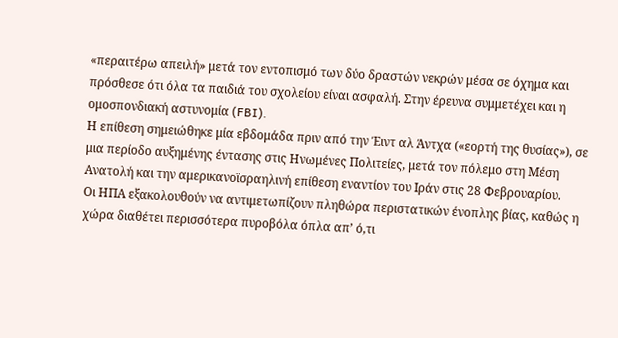«περαιτέρω απειλή» μετά τον εντοπισμό των δύο δραστών νεκρών μέσα σε όχημα και πρόσθεσε ότι όλα τα παιδιά του σχολείου είναι ασφαλή. Στην έρευνα συμμετέχει και η ομοσπονδιακή αστυνομία (FBI).
Η επίθεση σημειώθηκε μία εβδομάδα πριν από την Έιντ αλ Άντχα («εορτή της θυσίας»), σε μια περίοδο αυξημένης έντασης στις Ηνωμένες Πολιτείες, μετά τον πόλεμο στη Μέση Ανατολή και την αμερικανοϊσραηλινή επίθεση εναντίον του Ιράν στις 28 Φεβρουαρίου.
Οι ΗΠΑ εξακολουθούν να αντιμετωπίζουν πληθώρα περιστατικών ένοπλης βίας, καθώς η χώρα διαθέτει περισσότερα πυροβόλα όπλα απ’ ό,τι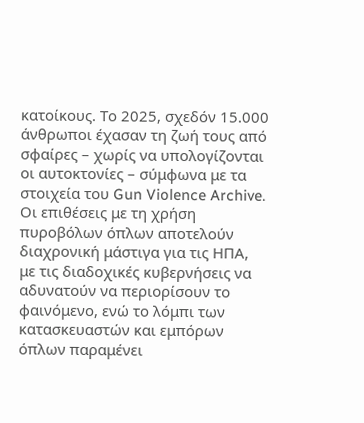κατοίκους. Το 2025, σχεδόν 15.000 άνθρωποι έχασαν τη ζωή τους από σφαίρες – χωρίς να υπολογίζονται οι αυτοκτονίες – σύμφωνα με τα στοιχεία του Gun Violence Archive.
Οι επιθέσεις με τη χρήση πυροβόλων όπλων αποτελούν διαχρονική μάστιγα για τις ΗΠΑ, με τις διαδοχικές κυβερνήσεις να αδυνατούν να περιορίσουν το φαινόμενο, ενώ το λόμπι των κατασκευαστών και εμπόρων όπλων παραμένει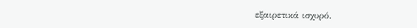εξαιρετικά ισχυρό.